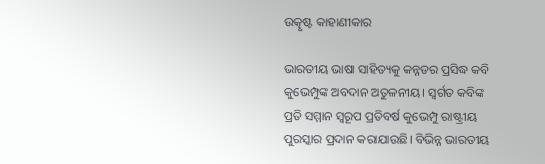ଉତ୍କୃଷ୍ଟ କାହାଣୀକାର

ଭାରତୀୟ ଭାଷା ସାହିତ୍ୟକୁ କନ୍ନଡର ପ୍ରସିଦ୍ଧ କବି କୁଭେମ୍ପୁଙ୍କ ଅବଦାନ ଅତୁଳନୀୟ। ସ୍ବର୍ଗତ କବିଙ୍କ ପ୍ରତି ସମ୍ମାନ ସ୍ବରୂପ ପ୍ରତିବର୍ଷ କୁଭେମ୍ପୁ ରାଷ୍ଟ୍ରୀୟ ପୁରସ୍କାର ପ୍ରଦାନ କରାଯାଉଛି। ବିଭିନ୍ନ ଭାରତୀୟ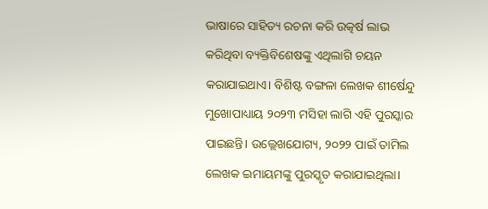ଭାଷାରେ ସାହିତ୍ୟ ରଚନା କରି ଉତ୍କର୍ଷ ଲାଭ କରିଥିବା ବ୍ୟକ୍ତିବିଶେଷଙ୍କୁ ଏଥିଲାଗି ଚୟନ କରାଯାଇଥାଏ। ବିଶିଷ୍ଟ ବଙ୍ଗଳା ଲେଖକ ଶୀର୍ଷେନ୍ଦୁ ମୁଖୋପାଧ୍ୟାୟ ୨୦୨୩ ମସିହା ଲାଗି ଏହି ପୁରସ୍କାର ପାଇଛନ୍ତି। ଉଲ୍ଲେଖଯୋଗ୍ୟ, ୨୦୨୨ ପାଇଁ ତାମିଲ ଲେଖକ ଇମାୟମଙ୍କୁ ପୁରସ୍କୃତ କରାଯାଇଥିଲା।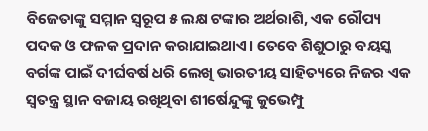ବିଜେତାଙ୍କୁ ସମ୍ମାନ ସ୍ବରୂପ ୫ ଲକ୍ଷ ଟଙ୍କାର ଅର୍ଥରାଶି, ଏକ ରୌପ୍ୟ ପଦକ ଓ ଫଳକ ପ୍ରଦାନ କରାଯାଇଥାଏ। ତେବେ ଶିଶୁଠାରୁ ବୟସ୍କ ବର୍ଗଙ୍କ ପାଇଁ ଦୀର୍ଘବର୍ଷ ଧରି ଲେଖି ଭାରତୀୟ ସାହିତ୍ୟରେ ନିଜର ଏକ ସ୍ବତନ୍ତ୍ର ସ୍ଥାନ ବଜାୟ ରଖିଥିବା ଶୀର୍ଷେନ୍ଦୁଙ୍କୁ କୁଭେମ୍ପୁ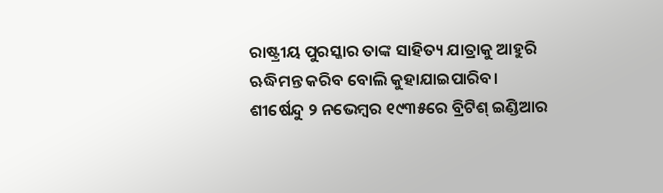ରାଷ୍ଟ୍ରୀୟ ପୁରସ୍କାର ତାଙ୍କ ସାହିତ୍ୟ ଯାତ୍ରାକୁ ଆହୁରି ଋଦ୍ଧିମନ୍ତ କରିବ ବୋଲି କୁହାଯାଇପାରିବ।
ଶୀର୍ଷେନ୍ଦୁ ୨ ନଭେମ୍ବର ୧୯୩୫ରେ ବ୍ରିଟିଶ୍‌ ଇଣ୍ଡିଆର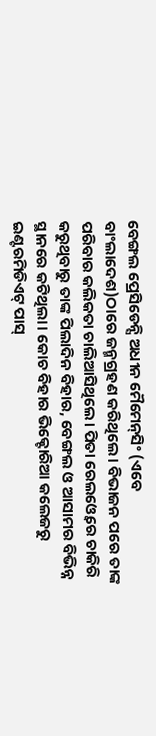ବେଙ୍ଗଲ ପ୍ରେସିଡେନ୍ସି ଅଧୀନ ମୈମେନ୍‌ସିଂ (ଏବେ ବାଂଲାଦେଶ)ଠାରେ ଜନ୍ମଗ୍ରହଣ କରିଥିଲେ। ବିଭାଜନ ପରେ ତାଙ୍କ ପରିବାର କଲିକତା ଚାଲିଆସିଥିଲେ। ପିତା ରେଲଓ୍ବେରେ ଚାକିରି କରୁଥିବାରୁ ତାଙ୍କ ପିଲାଦିନ ବିହାର, ବେଙ୍ଗଲ ଓ ଆସାମର ବିଭିନ୍ନ ସ୍ଥାନରେ କଟିଥିଲା। କୋଚ ବିହାର ଭିକ୍ଟୋରିଆ କଲେଜରୁ ଇଣ୍ଟରମିଡିଏଟ୍‌ ପାସ୍‌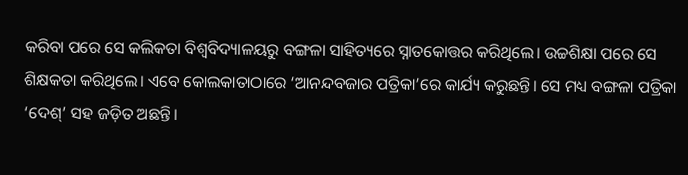କରିବା ପରେ ସେ କଲିକତା ବିଶ୍ୱବିଦ୍ୟାଳୟରୁ ବଙ୍ଗଳା ସାହିତ୍ୟରେ ସ୍ନାତକୋତ୍ତର କରିଥିଲେ। ଉଚ୍ଚଶିକ୍ଷା ପରେ ସେ ଶିକ୍ଷକତା କରିଥିଲେ। ଏବେ କୋଲକାତାଠାରେ ‘ଆନନ୍ଦବଜାର ପତ୍ରିକା’ରେ କାର୍ଯ୍ୟ କରୁଛନ୍ତି। ସେ ମଧ୍ୟ ବଙ୍ଗଳା ପତ୍ରିକା ‘ଦେଶ୍‌’ ସହ ଜଡ଼ିତ ଅଛନ୍ତି।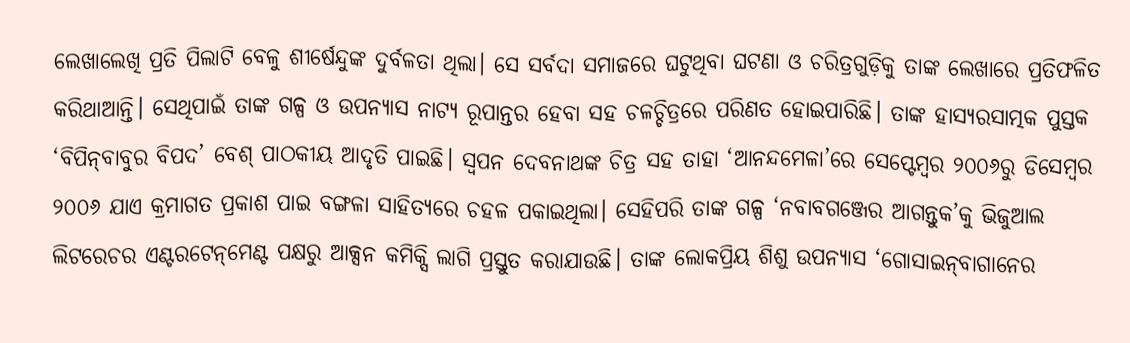ଲେଖାଲେଖି ପ୍ରତି ପିଲାଟି ବେଳୁ ଶୀର୍ଷେନ୍ଦୁଙ୍କ ଦୁର୍ବଳତା ଥିଲା। ସେ ସର୍ବଦା ସମାଜରେ ଘଟୁଥିବା ଘଟଣା ଓ ଚରିତ୍ରଗୁଡ଼ିକୁ ତାଙ୍କ ଲେଖାରେ ପ୍ରତିଫଳିତ କରିଥାଆନ୍ତି। ସେଥିପାଇଁ ତାଙ୍କ ଗଳ୍ପ ଓ ଉପନ୍ୟାସ ନାଟ୍ୟ ରୂପାନ୍ତର ହେବା ସହ ଚଳଚ୍ଚିତ୍ରରେ ପରିଣତ ହୋଇପାରିଛି। ତାଙ୍କ ହାସ୍ୟରସାତ୍ମକ ପୁସ୍ତକ ‘ବିପିନ୍‌ବାବୁର ବିପଦ’ ବେଶ୍‌ ପାଠକୀୟ ଆଦୃତି ପାଇଛି। ସ୍ବପନ ଦେବନାଥଙ୍କ ଚିତ୍ର ସହ ତାହା ‘ଆନନ୍ଦମେଳା’ରେ ସେପ୍ଟେମ୍ବର ୨୦୦୬ରୁ ଡିସେମ୍ବର ୨୦୦୬ ଯାଏ କ୍ରମାଗତ ପ୍ରକାଶ ପାଇ ବଙ୍ଗଳା ସାହିତ୍ୟରେ ଚହଳ ପକାଇଥିଲା। ସେହିପରି ତାଙ୍କ ଗଳ୍ପ ‘ନବାବଗଞ୍ଜେର ଆଗନ୍ତୁକ’କୁ ଭିଜୁଆଲ ଲିଟରେଚର ଏଣ୍ଟରଟେନ୍‌ମେଣ୍ଟ ପକ୍ଷରୁ ଆକ୍ସନ କମିକ୍ସି ଲାଗି ପ୍ରସ୍ତୁତ କରାଯାଉଛି। ତାଙ୍କ ଲୋକପ୍ରିୟ ଶିଶୁ ଉପନ୍ୟାସ ‘ଗୋସାଇନ୍‌ବାଗାନେର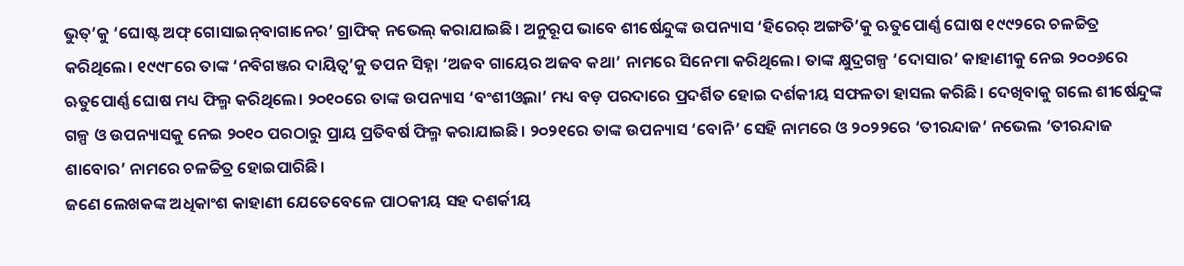ଭୁତ୍‌’କୁ ‘ଘୋଷ୍ଟ ଅଫ୍‌ ଗୋସାଇନ୍‌ବାଗାନେର’ ଗ୍ରାଫିକ୍‌ ନଭେଲ୍‌ କରାଯାଇଛି। ଅନୁରୂପ ଭାବେ ଶୀର୍ଷେନ୍ଦୁଙ୍କ ଉପନ୍ୟାସ ‘ହିରେର୍‌ ଅଙ୍ଗତି’କୁ ଋତୁପୋର୍ଣ୍ଣ ଘୋଷ ୧୯୯୨ରେ ଚଳଚ୍ଚିତ୍ର କରିଥିଲେ। ୧୯୯୮ରେ ତାଙ୍କ ‘ନବିଗଞ୍ଜର ଦାୟିତ୍ୱ’କୁ ତପନ ସିହ୍ନା ‘ଅଜବ ଗାୟେର ଅଜବ କଥା’ ନାମରେ ସିନେମା କରିଥିଲେ। ତାଙ୍କ କ୍ଷୁଦ୍ରଗଳ୍ପ ‘ଦୋସାର’ କାହାଣୀକୁ ନେଇ ୨୦୦୬ରେ ଋତୁପୋର୍ଣ୍ଣ ଘୋଷ ମଧ୍ୟ ଫିଲ୍ମ କରିଥିଲେ। ୨୦୧୦ରେ ତାଙ୍କ ଉପନ୍ୟାସ ‘ବଂଶୀଓ୍ବଲା’ ମଧ୍ୟ ବଡ଼ ପରଦାରେ ପ୍ରଦର୍ଶିତ ହୋଇ ଦର୍ଶକୀୟ ସଫଳତା ହାସଲ କରିଛି। ଦେଖିବାକୁ ଗଲେ ଶୀର୍ଷେନ୍ଦୁଙ୍କ ଗଳ୍ପ ଓ ଉପନ୍ୟାସକୁ ନେଇ ୨୦୧୦ ପରଠାରୁ ପ୍ରାୟ ପ୍ରତିବର୍ଷ ଫିଲ୍ମ କରାଯାଇଛି। ୨୦୨୧ରେ ତାଙ୍କ ଉପନ୍ୟାସ ‘ବୋନି’ ସେହି ନାମରେ ଓ ୨୦୨୨ରେ ‘ତୀରନ୍ଦାଜ’ ନଭେଲ ‘ତୀରନ୍ଦାଜ ଶାବୋର’ ନାମରେ ଚଳଚ୍ଚିତ୍ର ହୋଇପାରିଛି।
ଜଣେ ଲେଖକଙ୍କ ଅଧିକାଂଶ କାହାଣୀ ଯେତେବେଳେ ପାଠକୀୟ ସହ ଦଶର୍କୀୟ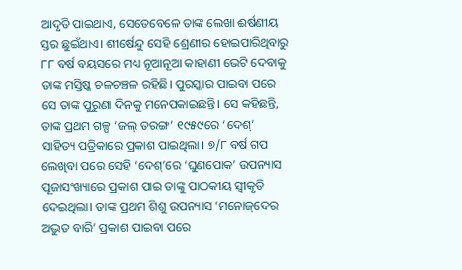ଆଦୃତି ପାଇଥାଏ, ସେତେବେଳେ ତାଙ୍କ ଲେଖା ଈର୍ଷଣୀୟ ସ୍ତର ଛୁଇଁଥାଏ। ଶୀର୍ଷେନ୍ଦୁ ସେହି ଶ୍ରେଣୀର ହୋଇପାରିଥିବାରୁ ୮୮ ବର୍ଷ ବୟସରେ ମଧ୍ୟ ନୂଆନୂଆ କାହାଣୀ ଭେଟି ଦେବାକୁ ତାଙ୍କ ମସ୍ତିଷ୍କ ଚଳଚଞ୍ଚଳ ରହିଛି। ପୁରସ୍କାର ପାଇବା ପରେ ସେ ତାଙ୍କ ପୁରୁଣା ଦିନକୁ ମନେପକାଇଛନ୍ତି। ସେ କହିଛନ୍ତି, ତାଙ୍କ ପ୍ରଥମ ଗଳ୍ପ ‘ଜଲ୍‌ ତରଙ୍ଗ’ ୧୯୫୯ରେ ‘ଦେଶ୍‌’ ସାହିତ୍ୟ ପତ୍ରିକାରେ ପ୍ରକାଶ ପାଇଥିଲା। ୭/୮ ବର୍ଷ ଗପ ଲେଖିବା ପରେ ସେହି ‘ଦେଶ୍‌’ରେ ‘ଘୁଣପୋକ’ ଉପନ୍ୟାସ ପୂଜାସଂଖ୍ୟାରେ ପ୍ରକାଶ ପାଇ ତାଙ୍କୁ ପାଠକୀୟ ସ୍ବୀକୃତି ଦେଇଥିଲା। ତାଙ୍କ ପ୍ରଥମ ଶିଶୁ ଉପନ୍ୟାସ ‘ମନୋଜ୍‌ଦେର ଅଦ୍ଭୁତ ବାରି’ ପ୍ରକାଶ ପାଇବା ପରେ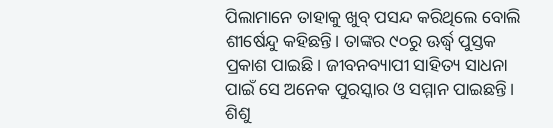ପିଲାମାନେ ତାହାକୁ ଖୁବ୍‌ ପସନ୍ଦ କରିଥିଲେ ବୋଲି ଶୀର୍ଷେନ୍ଦୁ କହିଛନ୍ତି। ତାଙ୍କର ୯୦ରୁ ଊର୍ଦ୍ଧ୍ୱ ପୁସ୍ତକ ପ୍ରକାଶ ପାଇଛି। ଜୀବନବ୍ୟାପୀ ସାହିତ୍ୟ ସାଧନା ପାଇଁ ସେ ଅନେକ ପୁରସ୍କାର ଓ ସମ୍ମାନ ପାଇଛନ୍ତି। ଶିଶୁ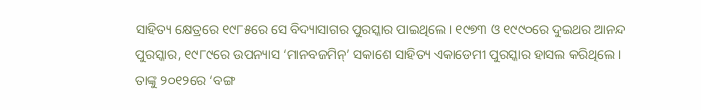ସାହିତ୍ୟ କ୍ଷେତ୍ରରେ ୧୯୮୫ରେ ସେ ବିଦ୍ୟାସାଗର ପୁରସ୍କାର ପାଇଥିଲେ। ୧୯୭୩ ଓ ୧୯୯୦ରେ ଦୁଇଥର ଆନନ୍ଦ ପୁରସ୍କାର, ୧୯୮୯ରେ ଉପନ୍ୟାସ ‘ମାନବଜମିନ୍‌’ ସକାଶେ ସାହିତ୍ୟ ଏକାଡେମୀ ପୁରସ୍କାର ହାସଲ କରିଥିଲେ। ତାଙ୍କୁ ୨୦୧୨ରେ ‘ବଙ୍ଗ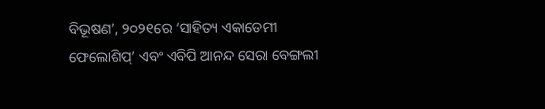ବିଭୂଷଣ’, ୨୦୨୧ରେ ‘ସାହିତ୍ୟ ଏକାଡେମୀ ଫେଲୋଶିପ୍‌’ ଏବଂ ଏବିପି ଆନନ୍ଦ ସେରା ବେଙ୍ଗଲୀ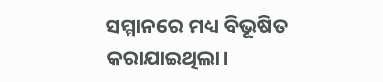ସମ୍ମାନରେ ମଧ୍ୟ ବିଭୂଷିତ କରାଯାଇଥିଲା।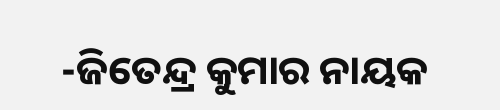-ଜିତେନ୍ଦ୍ର କୁମାର ନାୟକ